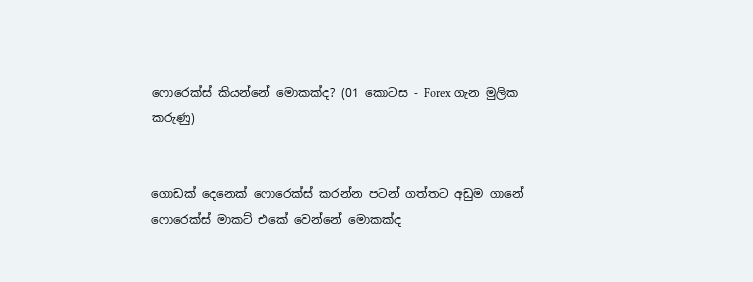ෆොරෙක්ස් කියන්නේ මොකක්ද? (01 කොටස - Forex ගැන මුලික කරුණු)


ගොඩක් දෙනෙක් ෆොරෙක්ස් කරන්න පටන් ගත්තට අඩුම ගානේ ෆොරෙක්ස් මාකට් එකේ වෙන්නේ මොකක්ද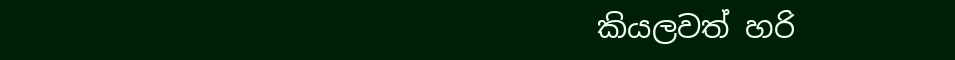කියලවත් හරි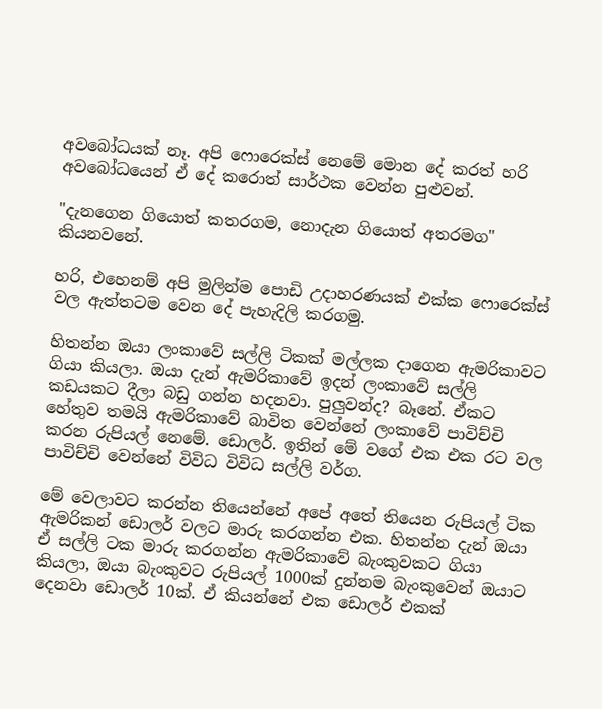අවබෝධයක් නෑ. අපි ෆොරෙක්ස් නෙමේ මොන දේ කරත් හරි අවබෝධයෙන් ඒ දේ කරොත් සාර්ථක වෙන්න පුළුවන්.

"දැනගෙන ගියොත් කතරගම, නොදැන ගියොත් අතරමග" කියනවනේ.

හරි, එහෙනම් අපි මුලින්ම පොඩි උදාහරණයක් එක්ක ෆොරෙක්ස් වල ඇත්තටම වෙන දේ පැහැදිලි කරගමු.

හිතන්න ඔයා ලංකාවේ සල්ලි ටිකක් මල්ලක දාගෙන ඇමරිකාවට ගියා කියලා. ඔයා දැන් ඇමරිකාවේ ඉදන් ලංකාවේ සල්ලි කඩයකට දීලා බඩු ගන්න හදනවා. පුලුවන්ද? බෑනේ. ඒකට හේතුව තමයි ඇමරිකාවේ බාවිත වෙන්නේ ලංකාවේ පාවිච්චි කරන රුපියල් නෙමේ. ඩොලර්. ඉතින් මේ වගේ එක එක රට වල පාවිච්චි වෙන්නේ විවිධ විවිධ සල්ලි වර්ග.

මේ වෙලාවට කරන්න තියෙන්නේ අපේ අතේ තියෙන රුපියල් ටික ඇමරිකන් ඩොලර් වලට මාරු කරගන්න එක. හිතන්න දැන් ඔයා ඒ සල්ලි ටක මාරු කරගන්න ඇමරිකාවේ බැංකුවකට ගියා කියලා, ඔයා බැංකුවට රුපියල් 1000ක් දුන්නම බැංකුවෙන් ඔයාට දෙනවා ඩොලර් 10ක්. ඒ කියන්නේ එක ඩොලර් එකක්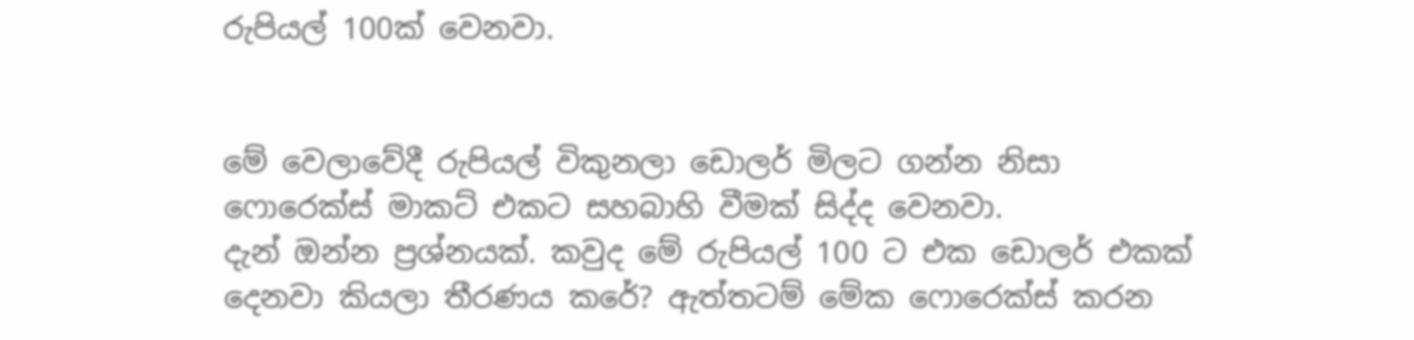රුපියල් 100ක් වෙනවා.


මේ වෙලාවේදී රුපියල් විකුනලා ඩොලර් මිලට ගන්න නිසා ෆොරෙක්ස් මාකට් එකට සහබාහි වීමක් සිද්ද වෙනවා.
දැන් ඔන්න ප්‍රශ්නයක්. කවුද මේ රුපියල් 100 ට එක ඩොලර් එකක් දෙනවා කියලා තීරණය කරේ? ඇත්තටම් මේක ෆොරෙක්ස් කරන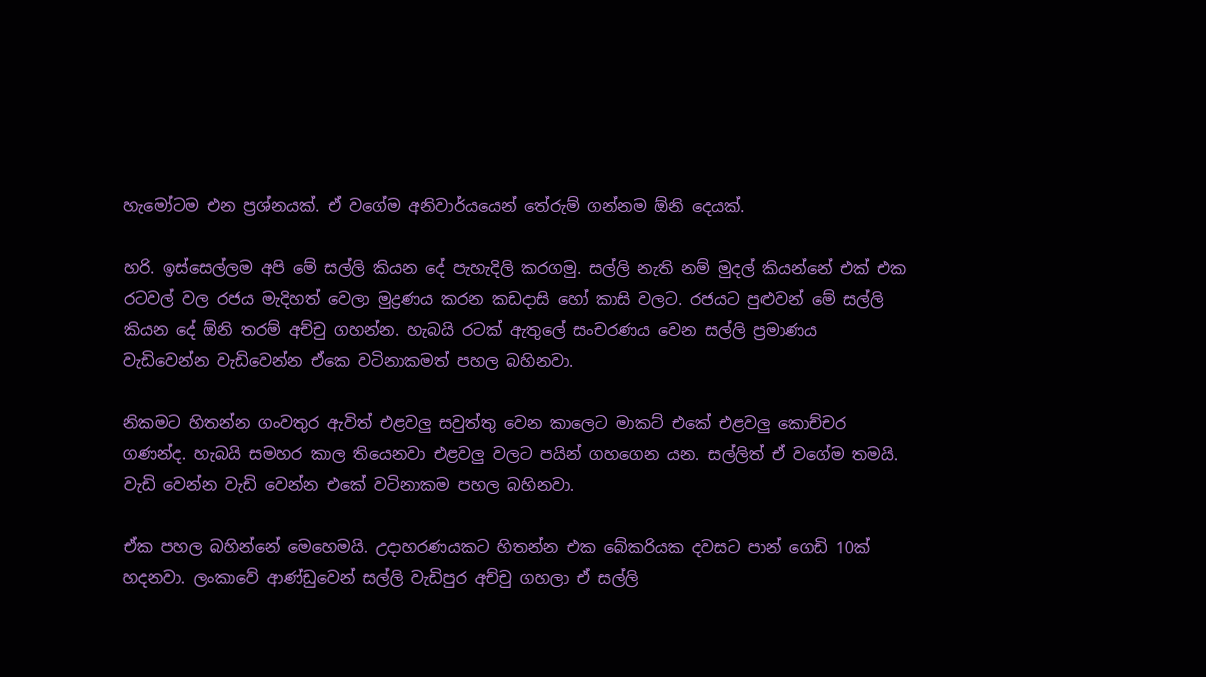හැමෝටම එන ප්‍රශ්නයක්. ඒ වගේම අනිවාර්යයෙන් තේරුම් ගන්නම ඕනි දෙයක්.

හරි. ඉස්සෙල්ලම අපි මේ සල්ලි කියන දේ පැහැදිලි කරගමු. සල්ලි නැති නම් මුදල් කියන්නේ එක් එක රටවල් වල රජය මැදිහත් වෙලා මුද්‍රණය කරන කඩදාසි හෝ කාසි වලට. රජයට පුළුවන් මේ සල්ලි කියන දේ ඕනි තරම් අච්චු ගහන්න. හැබයි රටක් ඇතුලේ සංචරණය වෙන සල්ලි ප්‍රමාණය වැඩිවෙන්න වැඩිවෙන්න ඒකෙ වටිනාකමත් පහල බහිනවා.

නිකමට හිතන්න ගංවතුර ඇවිත් එළවලු සවුත්තු වෙන කාලෙට මාකට් එකේ එළවලු කොච්චර ගණන්ද. හැබයි සමහර කාල තියෙනවා එළවලු වලට පයින් ගහගෙන යන. සල්ලිත් ඒ වගේම තමයි. වැඩි වෙන්න වැඩි වෙන්න එකේ වටිනාකම පහල බහිනවා.

ඒක පහල බහින්නේ මෙහෙමයි. උදාහරණයකට හිතන්න එක බේකරියක දවසට පාන් ගෙඩි 10ක් හදනවා. ලංකාවේ ආණ්ඩුවෙන් සල්ලි වැඩිපුර අච්චු ගහලා ඒ සල්ලි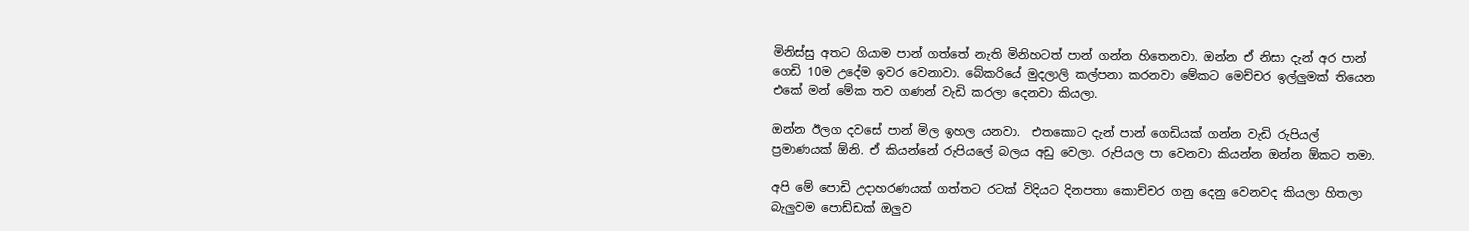මිනිස්සු අතට ගියාම පාන් ගත්තේ නැති මිනිහටත් පාන් ගන්න හිතෙනවා. ඔන්න ඒ නිසා දැන් අර පාන් ගෙඩි 10ම උදේම ඉවර වෙනාවා. බේකරියේ මුදලාලි කල්පනා කරනවා මේකට මෙච්චර ඉල්ලුමක් තියෙන එකේ මන් මේක තව ගණන් වැඩි කරලා දෙනවා කියලා.

ඔන්න ඊලග දවසේ පාන් මිල ඉහල යනවා.  එතකොට දැන් පාන් ගෙඩියක් ගන්න වැඩි රුපියල් ප්‍රමාණයක් ඕනි. ඒ කියන්නේ රුපියලේ බලය අඩු වෙලා. රුපියල පා වෙනවා කියන්න ඔන්න ඕකට තමා.

අපි මේ පොඩි උදාහරණයක් ගත්තට රටක් විදියට දිනපතා කොච්චර ගනු දෙනු වෙනවද කියලා හිතලා බැලුවම පොඩ්ඩක් ඔලුව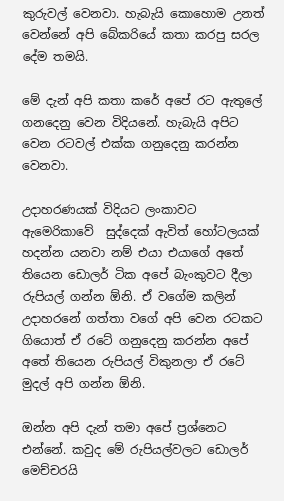කුරුවල් වෙනවා. හැබැයි කොහොම උනත් වෙන්නේ අපි බේකරියේ කතා කරපු සරල දේම තමයි.

මේ දැන් අපි කතා කරේ අපේ රට ඇතුලේ ගනදෙනු වෙන විදියනේ. හැබැයි අපිට වෙන රටවල් එක්ක ගනුදෙනු කරන්න වෙනවා.

උදාහරණයක් විදියට ලංකාවට ඇමෙරිකාවේ  සුද්දෙක් ඇවිත් හෝටලයක් හදන්න යනවා නම් එයා එයාගේ අතේ තියෙන ඩොලර් ටික අපේ බැංකුවට දීලා රුපියල් ගන්න ඕනි. ඒ වගේම කලින් උදාහරනේ ගත්තා වගේ අපි වෙන රටකට ගියොත් ඒ රටේ ගනුදෙනු කරන්න අපේ අතේ තියෙන රුපියල් විකුනලා ඒ රටේ මුදල් අපි ගන්න ඕනි.

ඔන්න අපි දැන් තමා අපේ ප්‍රශ්නෙට එන්නේ. කවුද මේ රුපියල්වලට ඩොලර් මෙච්චරයි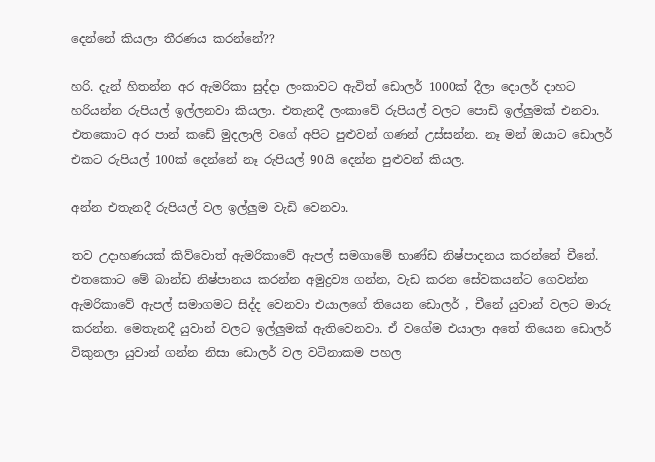දෙන්නේ කියලා තීරණය කරන්නේ??

හරි. දැන් හිතන්න අර ඇමරිකා සුද්දා ලංකාවට ඇවිත් ඩොලර් 1000ක් දීලා දොලර් දාහට හරියන්න රුපියල් ඉල්ලනවා කියලා. එතැනදී ලංකාවේ රුපියල් වලට පොඩි ඉල්ලුමක් එනවා. එතකොට අර පාන් කඩේ මුදලාලි වගේ අපිට පුළුවන් ගණන් උස්සන්න. නෑ මන් ඔයාට ඩොලර් එකට රුපියල් 100ක් දෙන්නේ නෑ රුපියල් 90යි දෙන්න පුළුවන් කියල.

අන්න එතැනදී රුපියල් වල ඉල්ලුම වැඩි වෙනවා.

තව උදාහණයක් කිව්වොත් ඇමරිකාවේ ඇපල් සමගාමේ භාණ්ඩ නිෂ්පාදනය කරන්නේ චීනේ.
එතකොට මේ බාන්ඩ නිෂ්පානය කරන්න අමුද්‍රව්‍ය ගන්න, වැඩ කරන සේවකයන්ට ගෙවන්න ඇමරිකාවේ ඇපල් සමාගමට සිද්ද වෙනවා එයාලගේ තියෙන ඩොලර් , චීනේ යුවාන් වලට මාරු කරන්න. මෙතැනදී යුවාන් වලට ඉල්ලුමක් ඇතිවෙනවා. ඒ වගේම එයාලා අතේ තියෙන ඩොලර් විකුනලා යුවාන් ගන්න නිසා ඩොලර් වල වටිනාකම පහල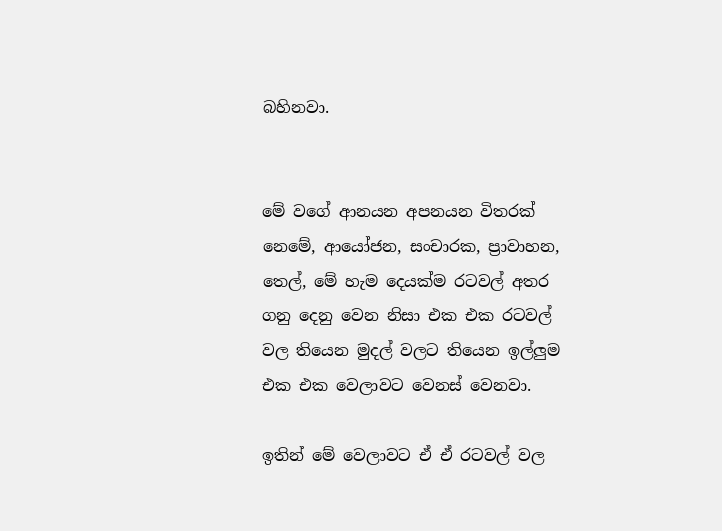බහිනවා.


මේ වගේ ආනයන අපනයන විතරක් නෙමේ, ආයෝජන, සංචාරක, ප්‍රාවාහන, තෙල්, මේ හැම දෙයක්ම රටවල් අතර ගනු දෙනු වෙන නිසා එක එක රටවල් වල තියෙන මුදල් වලට තියෙන ඉල්ලුම එක එක වෙලාවට වෙනස් වෙනවා.

ඉතින් මේ වෙලාවට ඒ ඒ රටවල් වල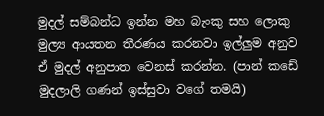මුදල් සම්බන්ධ ඉන්න මහ බැංකු සහ ලොකු මුල්‍ය ආයතන තීරණය කරනවා ඉල්ලුම අනුව ඒ මුදල් අනුපාත වෙනස් කරන්න. (පාන් කඩේ මුදලාලි ගණන් ඉස්සුවා වගේ තමයි)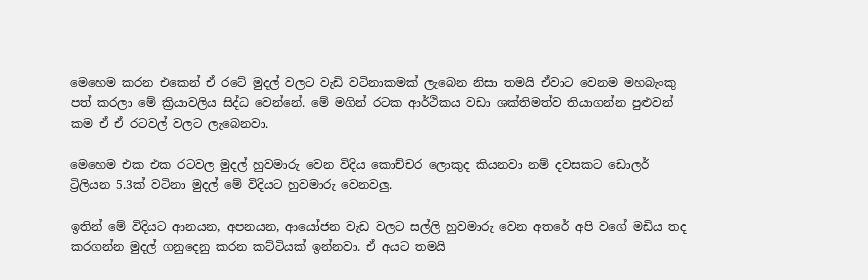මෙහෙම කරන එකෙන් ඒ රටේ මුදල් වලට වැඩි වටිනාකමක් ලැබෙන නිසා තමයි ඒවාට වෙනම මහබැංකු පත් කරලා මේ ක්‍රියාවලිය සිද්ධ වෙන්නේ. මේ මගින් රටක ආර්ථිකය වඩා ශක්තිමත්ව තියාගන්න පුළුවන් කම ඒ ඒ රටවල් වලට ලැබෙනවා.

මෙහෙම එක එක රටවල මුදල් හුවමාරු වෙන විදිය කොච්චර ලොකුද කියනවා නම් දවසකට ඩොලර් ට්‍රිලියන 5.3ක් වටිනා මුදල් මේ විදියට හුවමාරු වෙනවලු.

ඉතින් මේ විදියට ආනයන, අපනයන, ආයෝජන වැඩ වලට සල්ලි හුවමාරු වෙන අතරේ අපි වගේ මඩිය තද කරගන්න මුදල් ගනුදෙනු කරන කට්ටියක් ඉන්නවා. ඒ අයට තමයි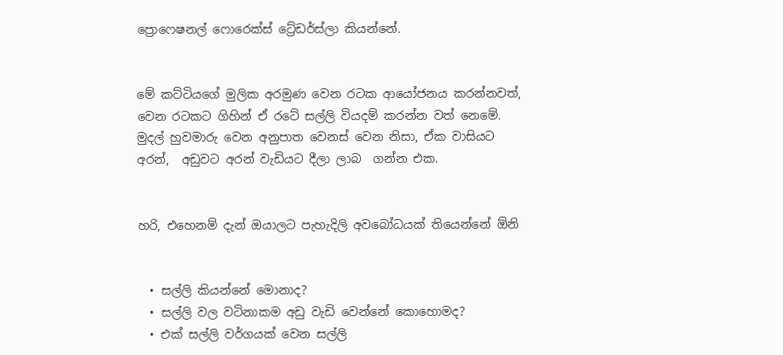ප්‍රොෆෙෂනල් ෆොරෙක්ස් ට්‍රේඩර්ස්ලා කියන්නේ.


මේ කට්ටියගේ මුලික අරමුණ වෙන රටක ආයෝජනය කරන්නවත්, වෙන රටකට ගිහින් ඒ රටේ සල්ලි වියදම් කරන්න වත් නෙමේ. මුදල් හුවමාරු වෙන අනුපාත වෙනස් වෙන නිසා, ඒක වාසියට අරන්,  අඩුවට අරන් වැඩියට දීලා ලාබ  ගන්න එක.


හරි, එහෙනම් දැන් ඔයාලට පැහැදිලි අවබෝධයක් තියෙන්නේ ඕනි


  • සල්ලි කියන්නේ මොනාද?
  • සල්ලි වල වටිනාකම අඩු වැඩි වෙන්නේ කොහොමද?
  • එක් සල්ලි වර්ගයක් වෙන සල්ලි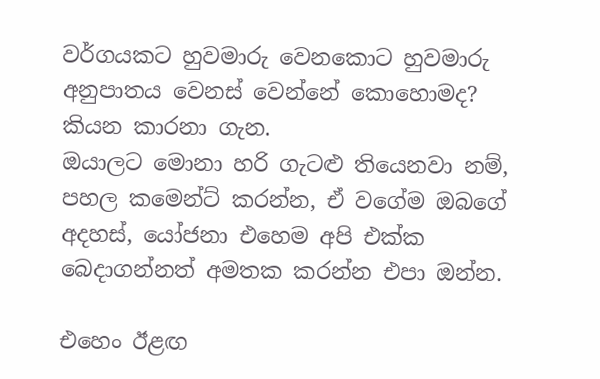වර්ගයකට හුවමාරු වෙනකොට හුවමාරු අනුපාතය වෙනස් වෙන්නේ කොහොමද?  කියන කාරනා ගැන.
ඔයාලට මොනා හරි ගැටළු තියෙනවා නම්, පහල කමෙන්ට් කරන්න, ඒ වගේම ඔබගේ අදහස්, යෝජනා එහෙම අපි එක්ක බෙදාගන්නත් අමතක කරන්න එපා ඔන්න.

එහෙං ඊළඟ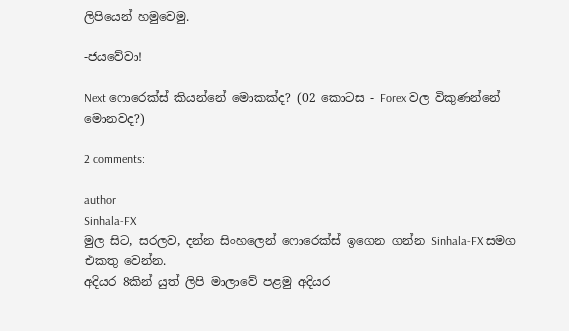ලිපියෙන් හමුවෙමු.

-ජයවේවා!

Next ෆොරෙක්ස් කියන්නේ මොකක්ද? (02 කොටස - Forex වල විකුණන්නේ මොනවද?)

2 comments:

author
Sinhala-FX
මුල සිට, සරලව, දන්න සිංහලෙන් ෆොරෙක්ස් ඉගෙන ගන්න Sinhala-FX සමග එකතු වෙන්න.
අදියර 8කින් යුත් ලිපි මාලාවේ පළමු අදියර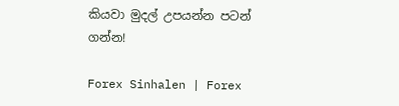කියවා මුදල් උපයන්න පටන් ගන්න!

Forex Sinhalen | Forex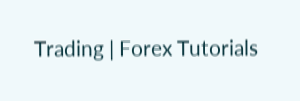Trading | Forex Tutorials